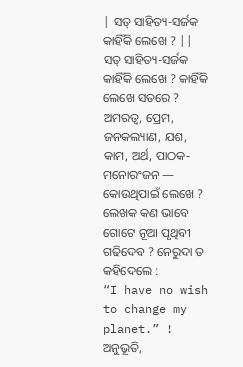| ସତ୍ ସାହିତ୍ୟ-ସର୍ଜକ କାହିଁକି ଲେଖେ ? ||
ସତ୍ ସାହିତ୍ୟ-ସର୍ଜକ କାହିଁକି ଲେଖେ ? କାହିଁକି ଲେଖେ ସତରେ ? ଅମରତ୍ବ, ପ୍ରେମ,
ଜନକଲ୍ୟାଣ, ଯଶ, କାମ, ଅର୍ଥ, ପାଠକ-ମନୋରଂଜନ — କୋଉଥିପାଇଁ ଲେଖେ ?
ଲେଖକ କଣ ଭାବେ ଗୋଟେ ନୂଆ ପୃଥିବୀ ଗଢିଦେବ ? ନେରୁଦା ତ କହିଦେଲେ :
“I have no wish to change my planet.” !
ଅନୁଭୂତି,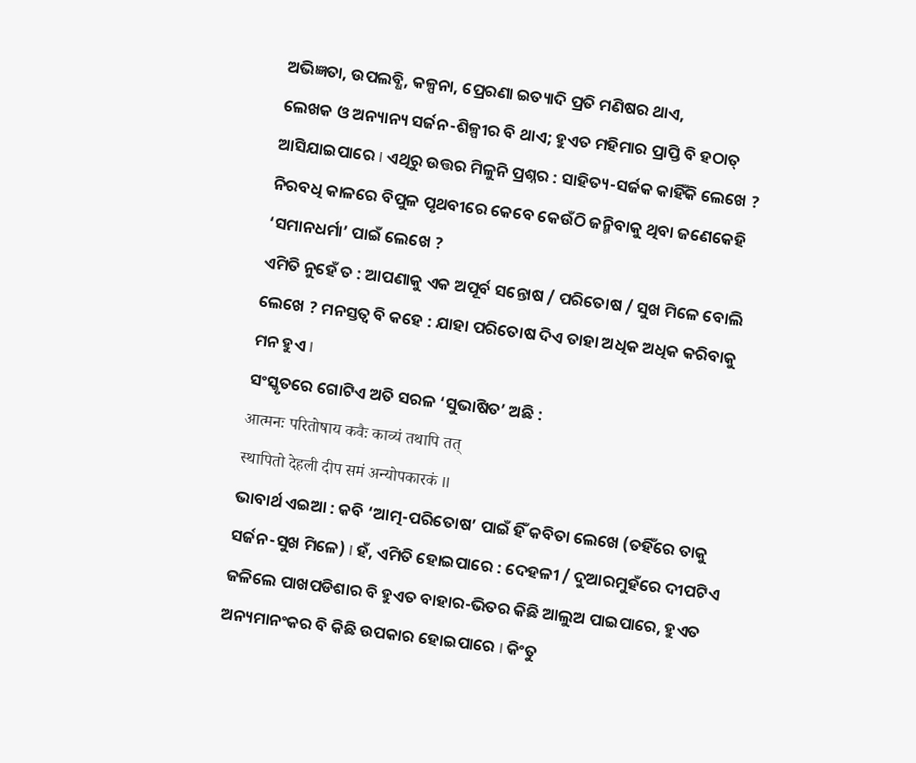ଅଭିଜ୍ଞତା, ଉପଲବ୍ଧି, କଳ୍ପନା, ପ୍ରେରଣା ଇତ୍ୟାଦି ପ୍ରତି ମଣିଷର ଥାଏ,
ଲେଖକ ଓ ଅନ୍ୟାନ୍ୟ ସର୍ଜନ-ଶିଳ୍ପୀର ବି ଥାଏ; ହୁଏତ ମହିମାର ପ୍ରାପ୍ତି ବି ହଠାତ୍
ଆସିଯାଇପାରେ I ଏଥିରୁ ଉତ୍ତର ମିଳୁନି ପ୍ରଶ୍ନର : ସାହିତ୍ୟ-ସର୍ଜକ କାହିଁକି ଲେଖେ ?
ନିରବଧି କାଳରେ ବିପୁଳ ପୃଥବୀରେ କେବେ କେଉଁଠି ଜନ୍ମିବାକୁ ଥିବା ଜଣେକେହି
‘ସମାନଧର୍ମା’ ପାଇଁ ଲେଖେ ?
ଏମିତି ନୁହେଁ ତ : ଆପଣାକୁ ଏକ ଅପୂର୍ବ ସନ୍ତୋଷ / ପରିତୋଷ / ସୁଖ ମିଳେ ବୋଲି
ଲେଖେ ? ମନସ୍ତତ୍ବ ବି କହେ : ଯାହା ପରିତୋଷ ଦିଏ ତାହା ଅଧିକ ଅଧିକ କରିବାକୁ
ମନ ହୁଏ I
ସଂସ୍କୃତରେ ଗୋଟିଏ ଅତି ସରଳ ‘ସୁଭାଷିତ’ ଅଛି :
आत्मनः परितोषाय कवैः काव्यं तथापि तत्
स्थापितो देहली दीप समं अन्योपकारकं II
ଭାବାର୍ଥ ଏଇଆ : କବି ‘ଆତ୍ମ-ପରିତୋଷ’ ପାଇଁ ହିଁ କବିତା ଲେଖେ (ତହିଁରେ ତାକୁ
ସର୍ଜନ-ସୁଖ ମିଳେ) I ହଁ, ଏମିତି ହୋଇପାରେ : ଦେହଳୀ / ଦୁଆରମୁହଁରେ ଦୀପଟିଏ
ଜଳିଲେ ପାଖପଡିଶାର ବି ହୁଏତ ବାହାର-ଭିତର କିଛି ଆଲୁଅ ପାଇପାରେ, ହୁଏତ
ଅନ୍ୟମାନଂକର ବି କିଛି ଉପକାର ହୋଇପାରେ I କିଂତୁ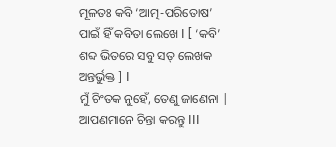ମୂଳତଃ କବି ‘ଆତ୍ମ-ପରିତୋଷ’
ପାଇଁ ହିଁ କବିତା ଲେଖେ I [ ‘କବି’ ଶବ୍ଦ ଭିତରେ ସବୁ ସତ୍ ଲେଖକ ଅନ୍ତର୍ଭୁକ୍ତ ] I
ମୁଁ ଚିଂତକ ନୁହେଁ, ତେଣୁ ଜାଣେନା | ଆପଣମାନେ ଚିନ୍ତା କରନ୍ତୁ III